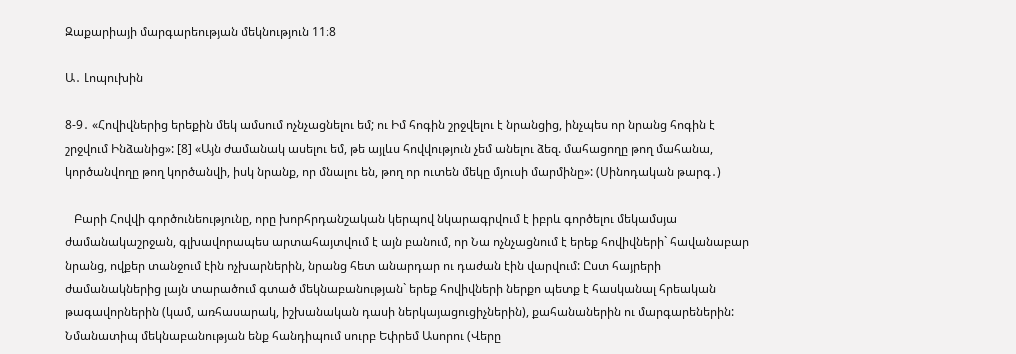Զաքարիայի մարգարեության մեկնություն 11։8

Ա․ Լոպուխին

8-9․ «Հովիվներից երեքին մեկ ամսում ոչնչացնելու եմ; ու Իմ հոգին շրջվելու է նրանցից, ինչպես որ նրանց հոգին է շրջվում Ինձանից»: [8] «Այն ժամանակ ասելու եմ, թե այլևս հովվություն չեմ անելու ձեզ. մահացողը թող մահանա, կործանվողը թող կործանվի, իսկ նրանք, որ մնալու են, թող որ ուտեն մեկը մյուսի մարմինը»: (Սինոդական թարգ․)

   Բարի Հովվի գործունեությունը, որը խորհրդանշական կերպով նկարագրվում է իբրև գործելու մեկամսյա ժամանակաշրջան, գլխավորապես արտահայտվում է այն բանում, որ Նա ոչնչացնում է երեք հովիվների` հավանաբար նրանց, ովքեր տանջում էին ոչխարներին, նրանց հետ անարդար ու դաժան էին վարվում: Ըստ հայրերի ժամանակներից լայն տարածում գտած մեկնաբանության` երեք հովիվների ներքո պետք է հասկանալ հրեական թագավորներին (կամ, առհասարակ, իշխանական դասի ներկայացուցիչներին), քահանաներին ու մարգարեներին: Նմանատիպ մեկնաբանության ենք հանդիպում սուրբ Եփրեմ Ասորու (Վերը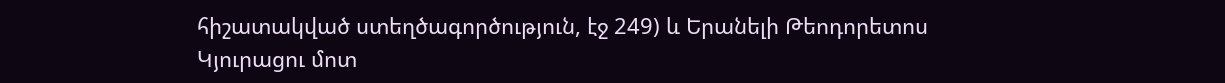հիշատակված ստեղծագործություն, էջ 249) և Երանելի Թեոդորետոս Կյուրացու մոտ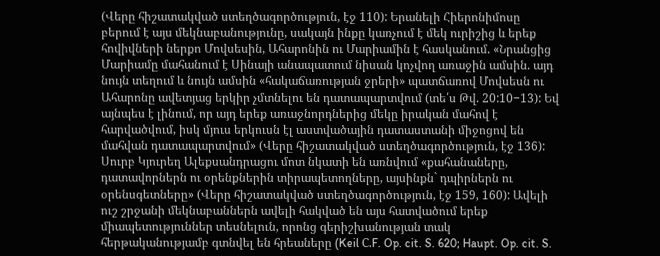(Վերը հիշատակված ստեղծագործություն, էջ 110): Երանելի Հիերոնիմոսը բերում է այս մեկնաբանությունը, սակայն ինքը կառչում է մեկ ուրիշից և երեք հովիվների ներքո Մովսեսին, Ահարոնին ու Մարիամին է հասկանում. «Նրանցից Մարիամը մահանում է Սինայի անապատում նիսան կոչվող առաջին ամսին. այդ նույն տեղում և նույն ամսին «հակաճառության ջրերի» պատճառով Մովսեսն ու Ահարոնը ավետյաց երկիր չմտնելու են դատապարտվում (տե՛ս Թվ. 20:10−13): Եվ այնպես է լինում, որ այդ երեք առաջնորդներից մեկը իրական մահով է հարվածվում, իսկ մյուս երկուսն էլ աստվածային դատաստանի միջոցով են մահվան դատապարտվում» (Վերը հիշատակված ստեղծագործություն, էջ 136): Սուրբ Կյուրեղ Ալեքսանդրացու մոտ նկատի են առնվում «քահանաները, դատավորներն ու օրենքներին տիրապետողները, այսինքն` դպիրներն ու օրենսգետները» (Վերը հիշատակված ստեղծագործություն, էջ 159, 160): Ավելի ուշ շրջանի մեկնաբաններն ավելի հակված են այս հատվածում երեք միապետություններ տեսնելուն, որոնց գերիշխանության տակ հերթականությամբ գտնվել են հրեաները (Keil С.F. Op. cit. S. 620; Haupt. Op. cit. S.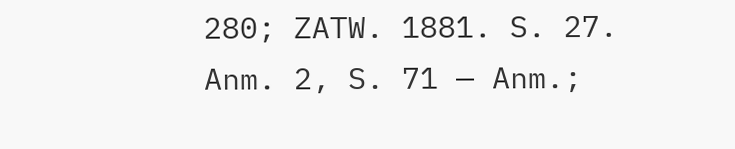280; ZATW. 1881. S. 27. Anm. 2, S. 71 — Anm.;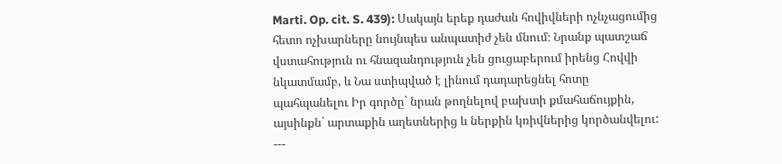Marti. Op. cit. S. 439): Սակայն երեք դաժան հովիվների ոչնչացումից հետո ոչխարները նույնպես անպատիժ չեն մնում։ Նրանք պատշաճ վստահություն ու հնազանդություն չեն ցուցաբերում իրենց Հովվի նկատմամբ, և Նա ստիպված է լինում դադարեցնել հոտը պահպանելու Իր գործը` նրան թողնելով բախտի քմահաճույքին, այսինքն` արտաքին աղետներից և ներքին կռիվներից կործանվելու:
---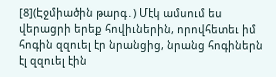[8](Էջմիածին թարգ․) Մէկ ամսում ես վերացրի երեք հովիւներին, որովհետեւ իմ հոգին զզուել էր նրանցից, նրանց հոգիներն էլ զզուել էին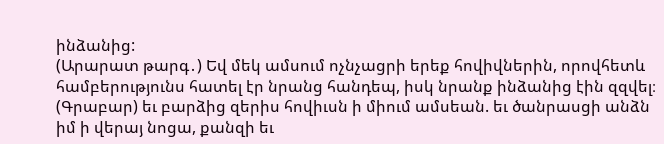ինձանից:
(Արարատ թարգ․) Եվ մեկ ամսում ոչնչացրի երեք հովիվներին, որովհետև համբերությունս հատել էր նրանց հանդեպ, իսկ նրանք ինձանից էին զզվել։
(Գրաբար) եւ բարձից զերիս հովիւսն ի միում ամսեան. եւ ծանրասցի անձն իմ ի վերայ նոցա, քանզի եւ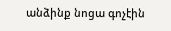անձինք նոցա գոչէին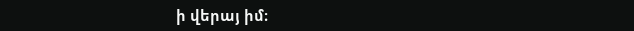ի վերայ իմ։